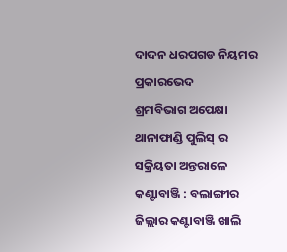ଦାଦନ ଧରପଗଡ ନିୟମର ପ୍ରକାରଭେଦ
ଶ୍ରମବିଭାଗ ଅପେକ୍ଷା ଥାନାଫାଣ୍ଡି ପୁଲିସ୍ ର ସକ୍ରିୟତା ଅନ୍ତରାଳେ
କଣ୍ଟାବାଞ୍ଜି : ବଲାଙ୍ଗୀର ଜିଲ୍ଲାର କଣ୍ଟାବାଞ୍ଜି ଖାଲି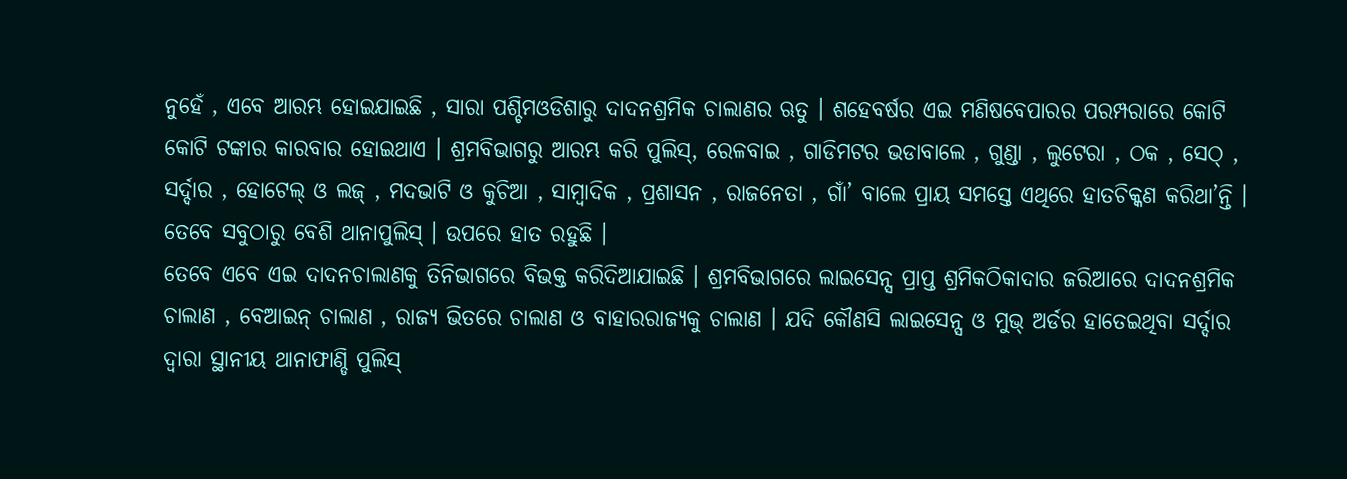ନୁହେଁ , ଏବେ ଆରମ୍ଭ ହୋଇଯାଇଛି , ସାରା ପଶ୍ଚିମଓଡିଶାରୁ ଦାଦନଶ୍ରମିକ ଚାଲାଣର ଋତୁ । ଶହେବର୍ଷର ଏଇ ମଣିଷବେପାରର ପରମ୍ପରାରେ କୋଟି କୋଟି ଟଙ୍କାର କାରବାର ହୋଇଥାଏ । ଶ୍ରମବିଭାଗରୁ ଆରମ୍ଭ କରି ପୁଲିସ୍, ରେଳବାଇ , ଗାଡିମଟର ଭଡାବାଲେ , ଗୁଣ୍ଡା , ଲୁଟେରା , ଠକ , ସେଠ୍ , ସର୍ଦ୍ଦାର , ହୋଟେଲ୍ ଓ ଲଜ୍ , ମଦଭାଟି ଓ କୁଚିଆ , ସାମ୍ବାଦିକ , ପ୍ରଶାସନ , ରାଜନେତା , ଗାଁ’ ବାଲେ ପ୍ରାୟ ସମସ୍ତେ ଏଥିରେ ହାତଚିକ୍କଣ କରିଥା’ନ୍ତି । ତେବେ ସବୁଠାରୁ ବେଶି ଥାନାପୁଲିସ୍ । ଉପରେ ହାତ ରହୁଛି ।
ତେବେ ଏବେ ଏଇ ଦାଦନଚାଲାଣକୁ ତିନିଭାଗରେ ବିଭକ୍ତ କରିଦିଆଯାଇଛି । ଶ୍ରମବିଭାଗରେ ଲାଇସେନ୍ସ ପ୍ରାପ୍ତ ଶ୍ରମିକଠିକାଦାର ଜରିଆରେ ଦାଦନଶ୍ରମିକ ଚାଲାଣ , ବେଆଇନ୍ ଚାଲାଣ , ରାଜ୍ୟ ଭିତରେ ଚାଲାଣ ଓ ବାହାରରାଜ୍ୟକୁ ଚାଲାଣ । ଯଦି କୌଣସି ଲାଇସେନ୍ସ ଓ ମୁଭ୍ ଅର୍ଡର ହାତେଇଥିବା ସର୍ଦ୍ଦାର ଦ୍ବାରା ସ୍ଥାନୀୟ ଥାନାଫାଣ୍ଡି ପୁଲିସ୍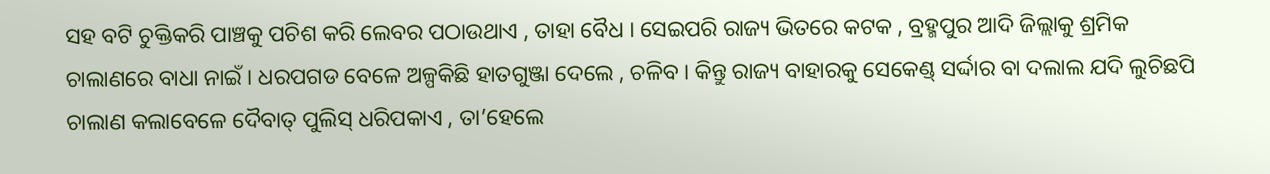ସହ ବଟି ଚୁକ୍ତିକରି ପାଞ୍ଚକୁ ପଚିଶ କରି ଲେବର ପଠାଉଥାଏ , ତାହା ବୈଧ । ସେଇପରି ରାଜ୍ୟ ଭିତରେ କଟକ , ବ୍ରହ୍ମପୁର ଆଦି ଜିଲ୍ଲାକୁ ଶ୍ରମିକ ଚାଲାଣରେ ବାଧା ନାଇଁ । ଧରପଗଡ ବେଳେ ଅଳ୍ପକିଛି ହାତଗୁଞ୍ଜା ଦେଲେ , ଚଳିବ । କିନ୍ତୁ ରାଜ୍ୟ ବାହାରକୁ ସେକେଣ୍ଡ୍ ସର୍ଦ୍ଦାର ବା ଦଲାଲ ଯଦି ଲୁଚିଛପି ଚାଲାଣ କଲାବେଳେ ଦୈବାତ୍ ପୁଲିସ୍ ଧରିପକାଏ , ତା’ହେଲେ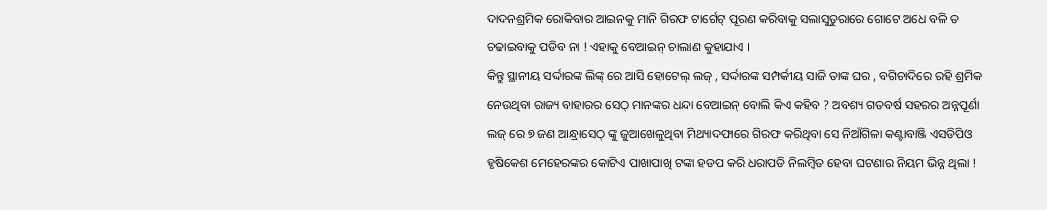ଦାଦନଶ୍ରମିକ ରୋକିବାର ଆଇନକୁ ମାନି ଗିରଫ ଟାର୍ଗେଟ୍ ପୂରଣ କରିବାକୁ ସଲାସୁତୁରାରେ ଗୋଟେ ଅଧେ ବଳି ତ ଚଢାଇବାକୁ ପଡିବ ନା ! ଏହାକୁ ବେଆଇନ୍ ଚାଲାଣ କୁହାଯାଏ ।
କିନ୍ତୁ ସ୍ଥାନୀୟ ସର୍ଦ୍ଦାରଙ୍କ ଲିଙ୍କ୍ ରେ ଆସି ହୋଟେଲ୍ ଲଜ୍ , ସର୍ଦ୍ଦାରଙ୍କ ସମ୍ପର୍କୀୟ ସାଜି ତାଙ୍କ ଘର , ବଗିଚାଦିରେ ରହି ଶ୍ରମିକ ନେଉଥିବା ରାଜ୍ୟ ବାହାରର ସେଠ୍ ମାନଙ୍କର ଧନ୍ଦା ବେଆଇନ୍ ବୋଲି କିଏ କହିବ ? ଅବଶ୍ୟ ଗତବର୍ଷ ସହରର ଅନ୍ନପୂର୍ଣା ଲଜ୍ ରେ ୭ ଜଣ ଆନ୍ଧ୍ରାସେଠ୍ ଙ୍କୁ ଜୁଆଖେଳୁଥିବା ମିଥ୍ୟାଦଫାରେ ଗିରଫ କରିଥିବା ସେ ନିଆଁଗିଳା କଣ୍ଟାବାଞ୍ଜି ଏସଡିପିଓ ହୃଷିକେଶ ମେହେରଙ୍କର କୋଟିଏ ପାଖାପାଖି ଟଙ୍କା ହଡପ କରି ଧରାପଡି ନିଲମ୍ଵିତ ହେବା ଘଟଣାର ନିୟମ ଭିନ୍ନ ଥିଲା !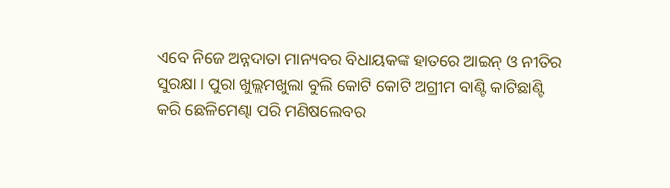ଏବେ ନିଜେ ଅନ୍ନଦାତା ମାନ୍ୟବର ବିଧାୟକଙ୍କ ହାତରେ ଆଇନ୍ ଓ ନୀତିର ସୁରକ୍ଷା । ପୁରା ଖୁଲ୍ଲମଖୁଲା ବୁଲି କୋଟି କୋଟି ଅଗ୍ରୀମ ବାଣ୍ଟି କାଟିଛାଣ୍ଟି କରି ଛେଳିମେଣ୍ଢା ପରି ମଣିଷଲେବର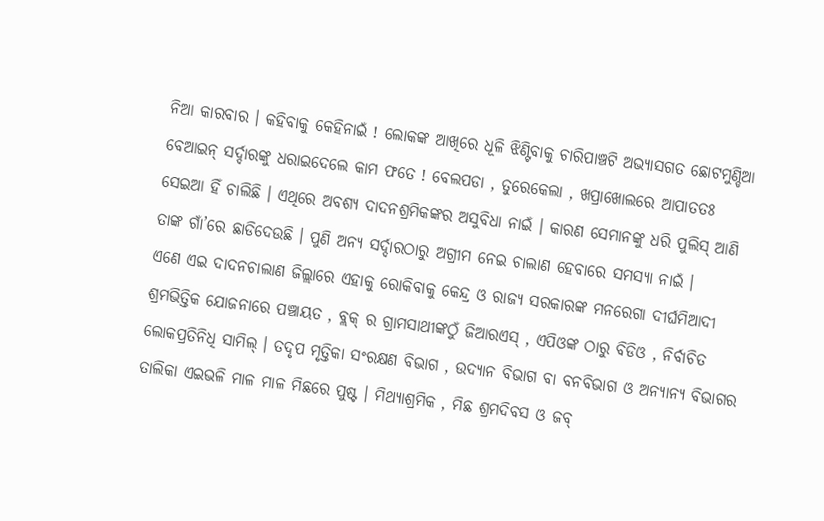ନିଆ କାରବାର । କହିବାକୁ କେହିନାଇଁ ! ଲୋକଙ୍କ ଆଖିରେ ଧୂଳି ଝିଣ୍ଟିବାକୁ ଚାରିପାଞ୍ଚଟି ଅଭ୍ୟାସଗତ ଛୋଟମୁଣ୍ଡିଆ ବେଆଇନ୍ ସର୍ଦ୍ଦାରଙ୍କୁ ଧରାଇଦେଲେ କାମ ଫତେ ! ବେଲପଡା , ତୁରେକେଲା , ଖପ୍ରାଖୋଲରେ ଆପାତତଃ ସେଇଆ ହିଁ ଚାଲିଛି । ଏଥିରେ ଅବଶ୍ୟ ଦାଦନଶ୍ରମିକଙ୍କର ଅସୁବିଧା ନାଇଁ । କାରଣ ସେମାନଙ୍କୁ ଧରି ପୁଲିସ୍ ଆଣି ତାଙ୍କ ଗାଁ’ରେ ଛାଡିଦେଉଛି । ପୁଣି ଅନ୍ୟ ସର୍ଦ୍ଦାରଠାରୁ ଅଗ୍ରୀମ ନେଇ ଚାଲାଣ ହେବାରେ ସମସ୍ୟା ନାଇଁ ।
ଏଣେ ଏଇ ଦାଦନଚାଲାଣ ଜିଲ୍ଲାରେ ଏହାକୁ ରୋକିବାକୁ କେନ୍ଦ୍ର ଓ ରାଜ୍ୟ ସରକାରଙ୍କ ମନରେଗା ଦୀର୍ଘମିଆଦୀ ଶ୍ରମଭିତ୍ତିକ ଯୋଜନାରେ ପଞ୍ଚାୟତ , ବ୍ଲକ୍ ର ଗ୍ରାମସାଥୀଙ୍କଠୁଁ ଜିଆରଏସ୍ , ଏପିଓଙ୍କ ଠାରୁ ବିଡିଓ , ନିର୍ବାଚିତ ଲୋକପ୍ରତିନିଧି ସାମିଲ୍ । ତଦୃପ ମୃତ୍ତିକା ସଂରକ୍ଷଣ ବିଭାଗ , ଉଦ୍ୟାନ ବିଭାଗ ବା ବନବିଭାଗ ଓ ଅନ୍ୟାନ୍ୟ ବିଭାଗର ତାଲିକା ଏଇଭଳି ମାଳ ମାଳ ମିଛରେ ପୁଷ୍ଟ । ମିଥ୍ୟାଶ୍ରମିକ , ମିଛ ଶ୍ରମଦିବସ ଓ ଜବ୍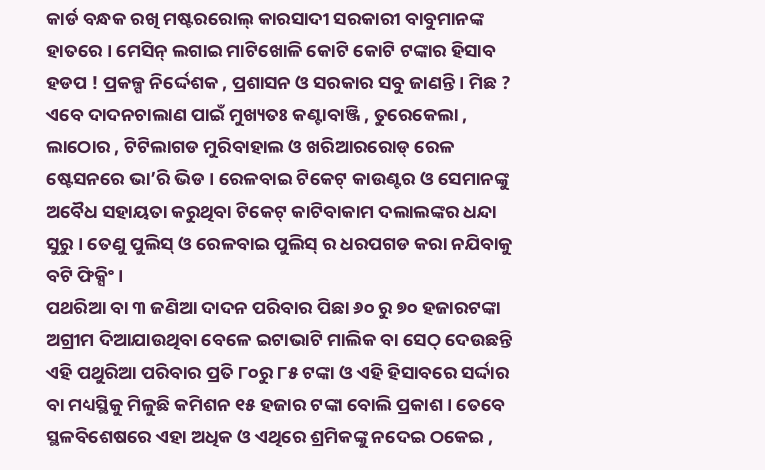କାର୍ଡ ବନ୍ଧକ ରଖି ମଷ୍ଟରରୋଲ୍ କାରସାଦୀ ସରକାରୀ ବାବୁମାନଙ୍କ ହାତରେ । ମେସିନ୍ ଲଗାଇ ମାଟିଖୋଳି କୋଟି କୋଟି ଟଙ୍କାର ହିସାବ ହଡପ ! ପ୍ରକଳ୍ପ ନିର୍ଦ୍ଦେଶକ , ପ୍ରଶାସନ ଓ ସରକାର ସବୁ ଜାଣନ୍ତି । ମିଛ ?
ଏବେ ଦାଦନଚାଲାଣ ପାଇଁ ମୁଖ୍ୟତଃ କଣ୍ଟାବାଞ୍ଜି , ତୁରେକେଲା , ଲାଠୋର , ଟିଟିଲାଗଡ ମୁରିବାହାଲ ଓ ଖରିଆରରୋଡ୍ ରେଳ ଷ୍ଟେସନରେ ଭା’ରି ଭିଡ । ରେଳବାଇ ଟିକେଟ୍ କାଉଣ୍ଟର ଓ ସେମାନଙ୍କୁ ଅବୈଧ ସହାୟତା କରୁଥିବା ଟିକେଟ୍ କାଟିବାକାମ ଦଲାଲଙ୍କର ଧନ୍ଦା ସୁରୁ । ତେଣୁ ପୁଲିସ୍ ଓ ରେଳବାଇ ପୁଲିସ୍ ର ଧରପଗଡ କରା ନଯିବାକୁ ବଟି ଫିକ୍ସିଂ ।
ପଥରିଆ ବା ୩ ଜଣିଆ ଦାଦନ ପରିବାର ପିଛା ୬୦ ରୁ ୭୦ ହଜାରଟଙ୍କା ଅଗ୍ରୀମ ଦିଆଯାଉଥିବା ବେଳେ ଇଟାଭାଟି ମାଲିକ ବା ସେଠ୍ ଦେଉଛନ୍ତି ଏହି ପଥୁରିଆ ପରିବାର ପ୍ରତି ୮୦ରୁ ୮୫ ଟଙ୍କା ଓ ଏହି ହିସାବରେ ସର୍ଦ୍ଦାର ବା ମଧ୍ୟସ୍ଥିକୁ ମିଳୁଛି କମିଶନ ୧୫ ହଜାର ଟଙ୍କା ବୋଲି ପ୍ରକାଶ । ତେବେ ସ୍ଥଳବିଶେଷରେ ଏହା ଅଧିକ ଓ ଏଥିରେ ଶ୍ରମିକଙ୍କୁ ନଦେଇ ଠକେଇ ,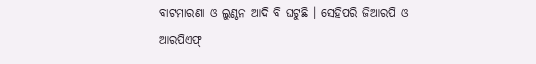ବାଟମାରଣା ଓ ଲୁଣ୍ଠନ ଆଦି ବି ଘଟୁଛି । ସେହିପରି ଜିଆରପି ଓ ଆରପିଏଫ୍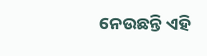ନେଉଛନ୍ତି ଏହି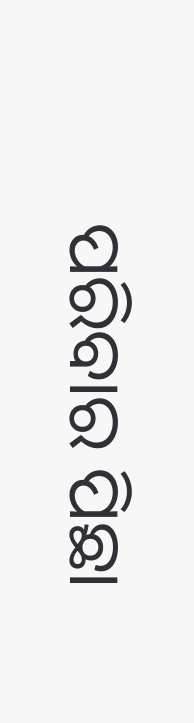ପରିବାର ପିଛା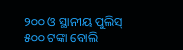୨୦୦ ଓ ସ୍ଥାନୀୟ ପୁଲିସ୍ ୫୦୦ ଟଙ୍କା ବୋଲି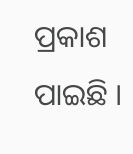ପ୍ରକାଶ ପାଇଛି ।